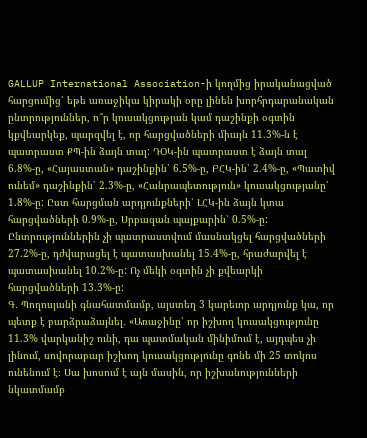GALLUP International Association-ի կողմից իրականացված հարցումից՝ եթե առաջիկա կիրակի օրը լինեն խորհրդարանական ընտրություններ, ո՞ր կուսակցության կամ դաշինքի օգտին կքվեարկեք, պարզվել է, որ հարցվածների միայն 11.3%-ն է պատրաստ ՔՊ-ին ձայն տալ: ԴՕԿ-ին պատրաստ է ձայն տալ 6.8%-ը, «Հայաստան» դաշինքին՝ 6.5%-ը, ԲՀԿ-ին՝ 2.4%-ը, «Պատիվ ունեմ» դաշինքին՝ 2.3%-ը, «Հանրապետություն» կուսակցությանը՝ 1.8%-ը: Ըստ հարցման արդյունքների՝ ԼՀԿ-ին ձայն կտա հարցվածների 0.9%-ը, Սրբազան պայքարին՝ 0.5%-ը: Ընտրություններին չի պատրաստվում մասնակցել հարցվածների 27.2%-ը, դժվարացել է պատասխանել 15.4%-ը, հրաժարվել է պատասխանել 10.2%-ը: Ոչ մեկի օգտին չի քվեարկի հարցվածների 13.3%-ը:
Գ․ Պողոսյանի գնահատմամբ, այստեղ 3 կարեւոր արդյունք կա, որ պետք է բարձրաձայնել․ «Առաջինը՝ որ իշխող կուսակցությունը 11.3% վարկանիշ ունի, դա պատմական մինիմում է, այդպես չի լինում, սովորաբար իշխող կուսակցությունը գոնե մի 25 տոկոս ունենում է։ Սա խոսում է այն մասին, որ իշխանությունների նկատմամբ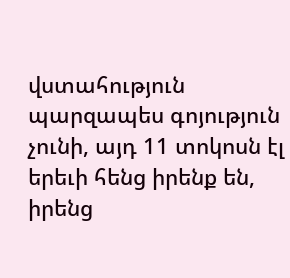վստահություն պարզապես գոյություն չունի, այդ 11 տոկոսն էլ երեւի հենց իրենք են, իրենց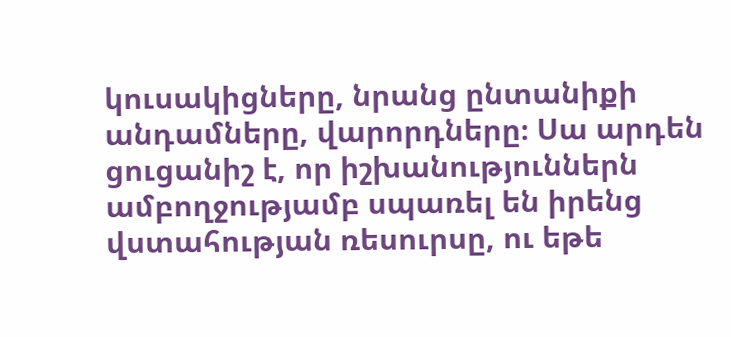կուսակիցները, նրանց ընտանիքի անդամները, վարորդները։ Սա արդեն ցուցանիշ է, որ իշխանություններն ամբողջությամբ սպառել են իրենց վստահության ռեսուրսը, ու եթե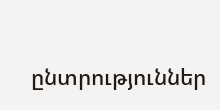ընտրություններ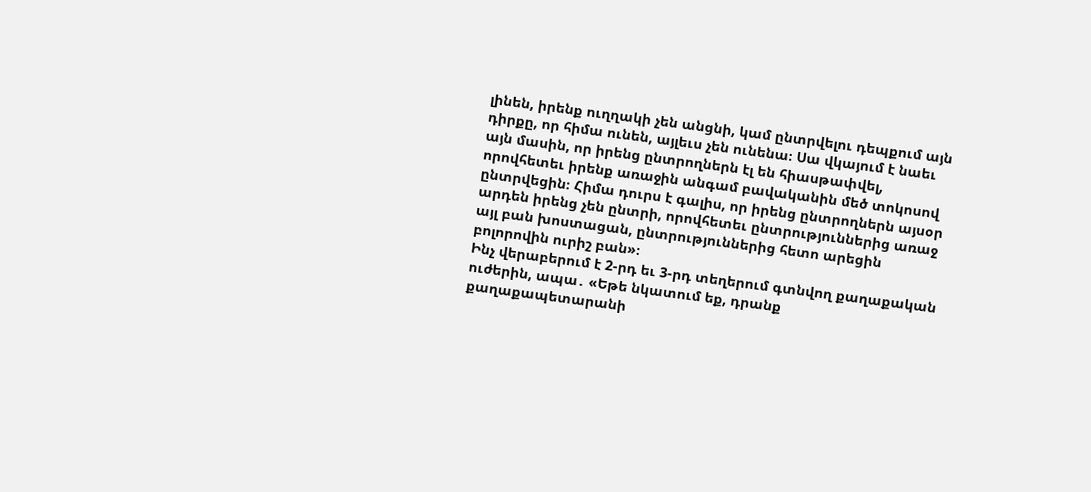լինեն, իրենք ուղղակի չեն անցնի, կամ ընտրվելու դեպքում այն դիրքը, որ հիմա ունեն, այլեւս չեն ունենա։ Սա վկայում է նաեւ այն մասին, որ իրենց ընտրողներն էլ են հիասթափվել, որովհետեւ իրենք առաջին անգամ բավականին մեծ տոկոսով ընտրվեցին։ Հիմա դուրս է գալիս, որ իրենց ընտրողներն այսօր արդեն իրենց չեն ընտրի, որովհետեւ ընտրություններից առաջ այլ բան խոստացան, ընտրություններից հետո արեցին բոլորովին ուրիշ բան»։
Ինչ վերաբերում է 2-րդ եւ 3-րդ տեղերում գտնվող քաղաքական ուժերին, ապա․ «Եթե նկատում եք, դրանք քաղաքապետարանի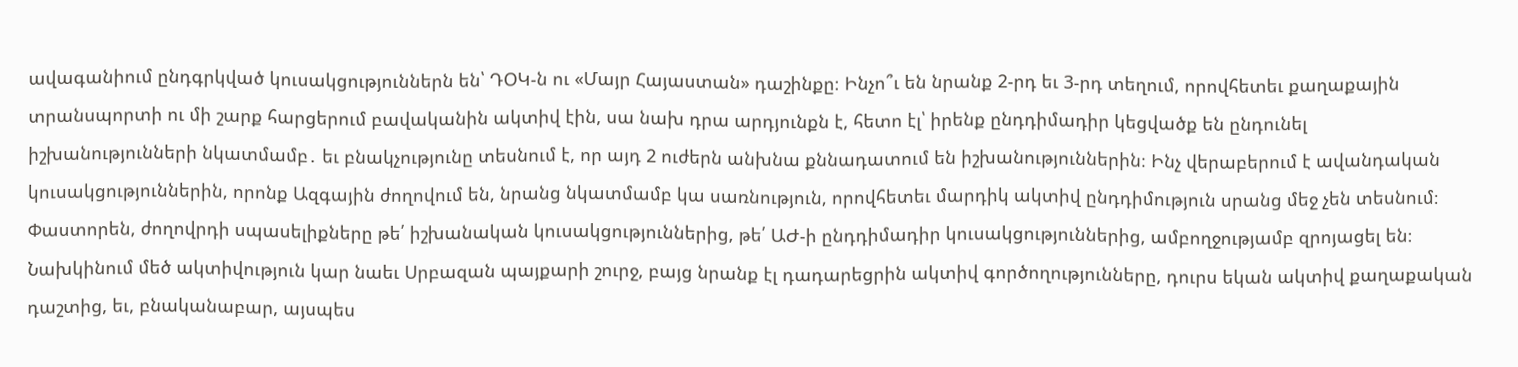ավագանիում ընդգրկված կուսակցություններն են՝ ԴՕԿ-ն ու «Մայր Հայաստան» դաշինքը։ Ինչո՞ւ են նրանք 2-րդ եւ 3-րդ տեղում, որովհետեւ քաղաքային տրանսպորտի ու մի շարք հարցերում բավականին ակտիվ էին, սա նախ դրա արդյունքն է, հետո էլ՝ իրենք ընդդիմադիր կեցվածք են ընդունել իշխանությունների նկատմամբ․ եւ բնակչությունը տեսնում է, որ այդ 2 ուժերն անխնա քննադատում են իշխանություններին։ Ինչ վերաբերում է ավանդական կուսակցություններին, որոնք Ազգային ժողովում են, նրանց նկատմամբ կա սառնություն, որովհետեւ մարդիկ ակտիվ ընդդիմություն սրանց մեջ չեն տեսնում։ Փաստորեն, ժողովրդի սպասելիքները թե՛ իշխանական կուսակցություններից, թե՛ ԱԺ-ի ընդդիմադիր կուսակցություններից, ամբողջությամբ զրոյացել են։ Նախկինում մեծ ակտիվություն կար նաեւ Սրբազան պայքարի շուրջ, բայց նրանք էլ դադարեցրին ակտիվ գործողությունները, դուրս եկան ակտիվ քաղաքական դաշտից, եւ, բնականաբար, այսպես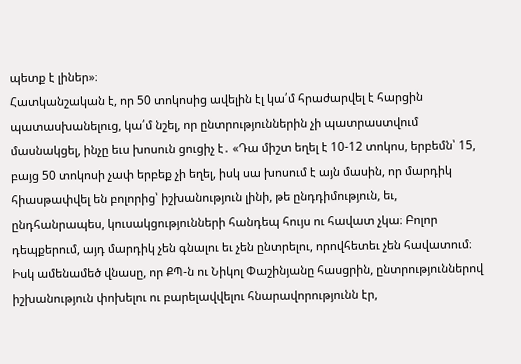պետք է լիներ»։
Հատկանշական է, որ 50 տոկոսից ավելին էլ կա՛մ հրաժարվել է հարցին պատասխանելուց, կա՛մ նշել, որ ընտրություններին չի պատրաստվում մասնակցել, ինչը եւս խոսուն ցուցիչ է․ «Դա միշտ եղել է 10-12 տոկոս, երբեմն՝ 15, բայց 50 տոկոսի չափ երբեք չի եղել, իսկ սա խոսում է այն մասին, որ մարդիկ հիասթափվել են բոլորից՝ իշխանություն լինի, թե ընդդիմություն, եւ, ընդհանրապես, կուսակցությունների հանդեպ հույս ու հավատ չկա։ Բոլոր դեպքերում, այդ մարդիկ չեն գնալու եւ չեն ընտրելու, որովհետեւ չեն հավատում։ Իսկ ամենամեծ վնասը, որ ՔՊ-ն ու Նիկոլ Փաշինյանը հասցրին, ընտրություններով իշխանություն փոխելու ու բարելավվելու հնարավորությունն էր,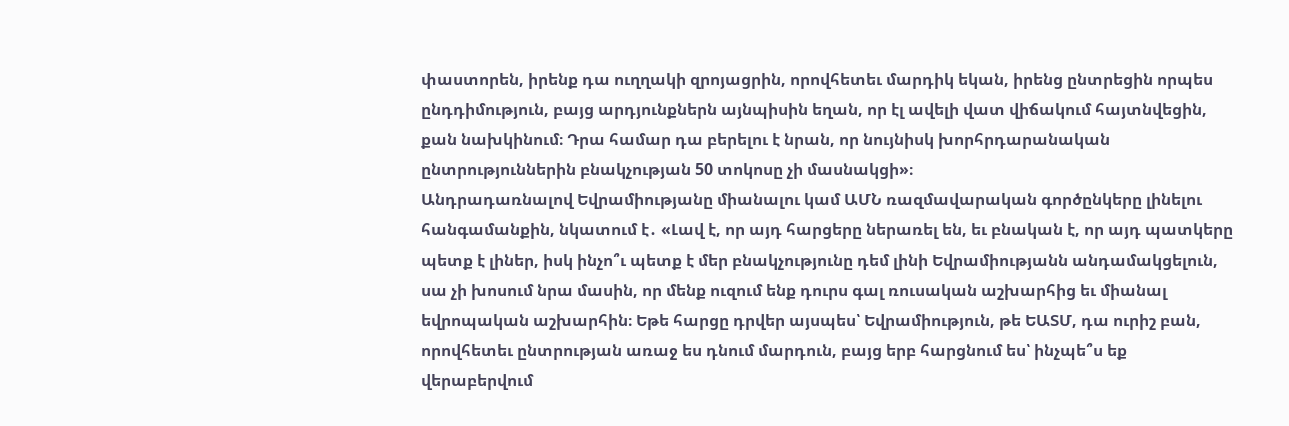փաստորեն, իրենք դա ուղղակի զրոյացրին, որովհետեւ մարդիկ եկան, իրենց ընտրեցին որպես ընդդիմություն, բայց արդյունքներն այնպիսին եղան, որ էլ ավելի վատ վիճակում հայտնվեցին, քան նախկինում։ Դրա համար դա բերելու է նրան, որ նույնիսկ խորհրդարանական ընտրություններին բնակչության 50 տոկոսը չի մասնակցի»։
Անդրադառնալով Եվրամիությանը միանալու կամ ԱՄՆ ռազմավարական գործընկերը լինելու հանգամանքին, նկատում է․ «Լավ է, որ այդ հարցերը ներառել են, եւ բնական է, որ այդ պատկերը պետք է լիներ, իսկ ինչո՞ւ պետք է մեր բնակչությունը դեմ լինի Եվրամիությանն անդամակցելուն, սա չի խոսում նրա մասին, որ մենք ուզում ենք դուրս գալ ռուսական աշխարհից եւ միանալ եվրոպական աշխարհին։ Եթե հարցը դրվեր այսպես՝ Եվրամիություն, թե ԵԱՏՄ, դա ուրիշ բան, որովհետեւ ընտրության առաջ ես դնում մարդուն, բայց երբ հարցնում ես՝ ինչպե՞ս եք վերաբերվում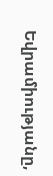Եվրամիությանը,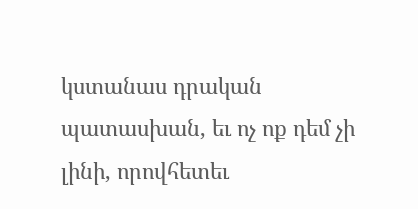կստանաս դրական պատասխան, եւ ոչ ոք դեմ չի լինի, որովհետեւ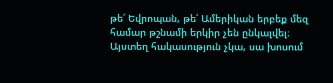թե՛ Եվրոպան, թե՛ Ամերիկան երբեք մեզ համար թշնամի երկիր չեն ընկալվել։ Այստեղ հակասություն չկա, սա խոսում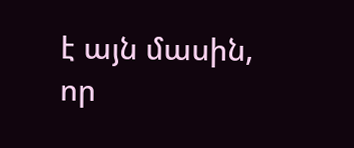է այն մասին, որ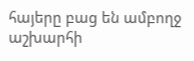հայերը բաց են ամբողջ աշխարհի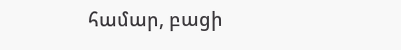համար, բացի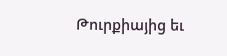Թուրքիայից եւ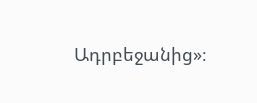Ադրբեջանից»։